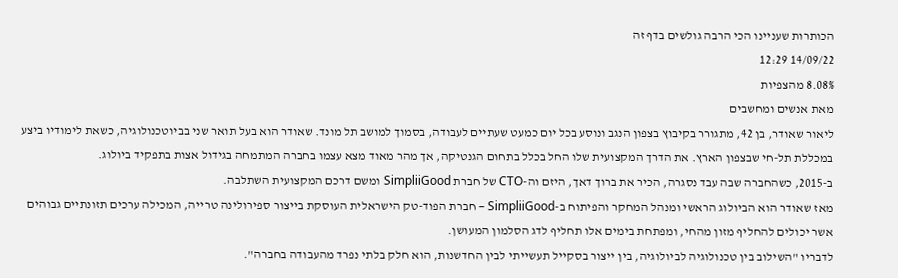הכותרות שעניינו הכי הרבה גולשים בדף זה
14/09/22 12:29
8.08% מהצפיות
מאת אנשים ומחשבים
ליאור שאודר, בן 42, מתגורר בקיבוץ בצפון הנגב ונוסע בכל יום כמעט שעתיים לעבודה, בסמוך למושב תל מונד. שאודר הוא בעל תואר שני בביוטכנולוגיה, כשאת לימודיו ביצע במכללת תל-חי שבצפון הארץ. את הדרך המקצועית שלו החל בכלל בתחום הגנטיקה, אך מהר מאוד מצא עצמו בחברה המתמחה בגידול אצות בתפקיד ביולוג.
ב-2015, כשהחברה שבה עבד נסגרה, הכיר את ברוך דאך, היזם וה-CTO של חברת SimpliiGood ומשם דרכם המקצועית השתלבה.
מאז שאודר הוא הביולוג הראשי ומנהל המחקר והפיתוח ב-SimpliiGood – חברת הפוד-טק הישראלית העוסקת בייצור ספירולינה טרייה, המכילה ערכים תזונתיים גבוהים אשר יכולים להחליף מזון מהחי, ומפתחת בימים אלו תחליף לדג הסלמון המעושן.
לדבריו "השילוב בין טכנולוגיה לביולוגיה, בין ייצור בסקייל תעשייתי לבין החדשנות, הוא חלק בלתי נפרד מהעבודה בחברה".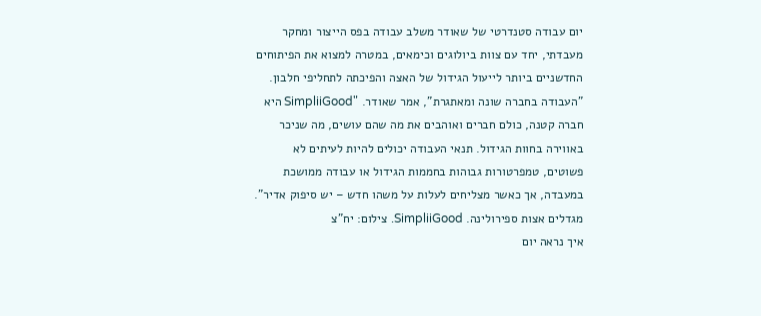יום עבודה סטנדרטי של שאודר משלב עבודה בפס הייצור ומחקר מעבדתי, יחד עם צוות ביולוגים וכימאים, במטרה למצוא את הפיתוחים החדשניים ביותר לייעול הגידול של האצה והפיכתה לתחליפי חלבון.
"העבודה בחברה שונה ומאתגרת", אמר שאודר. "SimpliiGood היא חברה קטנה, כולם חברים ואוהבים את מה שהם עושים, מה שניכר באווירה בחוות הגידול. תנאי העבודה יכולים להיות לעיתים לא פשוטים, טמפרטורות גבוהות בחממות הגידול או עבודה ממושכת במעבדה, אך כאשר מצליחים לעלות על משהו חדש – יש סיפוק אדיר".
מגדלים אצות ספירולינה. SimpliiGood. צילום: יח"צ
איך נראה יום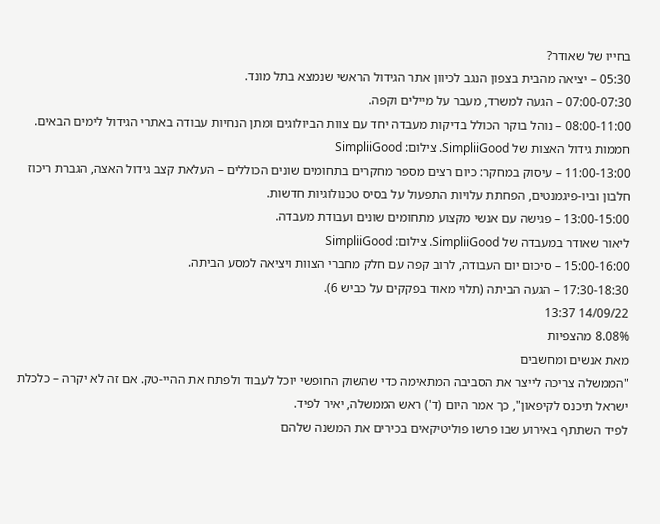בחייו של שאודר?
05:30 – יציאה מהבית בצפון הנגב לכיוון אתר הגידול הראשי שנמצא בתל מונד.
07:00-07:30 – הגעה למשרד, מעבר על מיילים וקפה.
08:00-11:00 – נוהל בוקר הכולל בדיקות מעבדה יחד עם צוות הביולוגים ומתן הנחיות עבודה באתרי הגידול לימים הבאים.
חממות גידול האצות של SimpliiGood. צילום: SimpliiGood
11:00-13:00 – עיסוק במחקר: כיום רצים מספר מחקרים בתחומים שונים הכוללים – העלאת קצב גידול האצה, הגברת ריכוז חלבון וביו-פיגמנטים, הפחתת עלויות התפעול על בסיס טכנולוגיות חדשות.
13:00-15:00 – פגישה עם אנשי מקצוע מתחומים שונים ועבודת מעבדה.
ליאור שאודר במעבדה של SimpliiGood. צילום: SimpliiGood
15:00-16:00 – סיכום יום העבודה, לרוב קפה עם חלק מחברי הצוות ויציאה למסע הביתה.
17:30-18:30 – הגעה הביתה (תלוי מאוד בפקקים על כביש 6).
14/09/22 13:37
8.08% מהצפיות
מאת אנשים ומחשבים
"הממשלה צריכה לייצר את הסביבה המתאימה כדי שהשוק החופשי יוכל לעבוד ולפתח את ההיי-טק. אם זה לא יקרה – כלכלת ישראל תיכנס לקיפאון", כך אמר היום (ד') ראש הממשלה, יאיר לפיד.
לפיד השתתף באירוע שבו פרשו פוליטיקאים בכירים את המשנה שלהם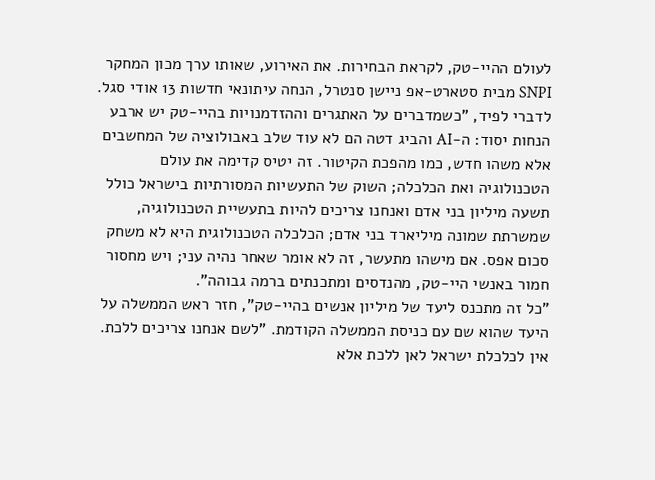לעולם ההיי-טק, לקראת הבחירות. את האירוע, שאותו ערך מכון המחקר SNPI מבית סטארט-אפ ניישן סנטרל, הנחה עיתונאי חדשות 13 אודי סגל.
לדברי לפיד, "כשמדברים על האתגרים וההזדמנויות בהיי-טק יש ארבע הנחות יסוד: ה-AI והביג דטה הם לא עוד שלב באבולוציה של המחשבים אלא משהו חדש, כמו מהפכת הקיטור. זה יטיס קדימה את עולם הטכנולוגיה ואת הכלכלה; השוק של התעשיות המסורתיות בישראל כולל תשעה מיליון בני אדם ואנחנו צריכים להיות בתעשיית הטכנולוגיה, שמשרתת שמונה מיליארד בני אדם; הכלכלה הטכנולוגית היא לא משחק סכום אפס. אם מישהו מתעשר, זה לא אומר שאחר נהיה עני; ויש מחסור חמור באנשי היי-טק, מהנדסים ומתכנתים ברמה גבוהה".
"כל זה מתכנס ליעד של מיליון אנשים בהיי-טק", חזר ראש הממשלה על היעד שהוא שם עם כניסת הממשלה הקודמת. "לשם אנחנו צריכים ללכת. אין לכלכלת ישראל לאן ללכת אלא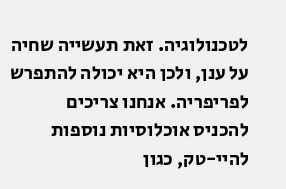לטכנולוגיה. זאת תעשייה שחיה על ענן, ולכן היא יכולה להתפרש לפריפריה. אנחנו צריכים להכניס אוכלוסיות נוספות להיי-טק, כגון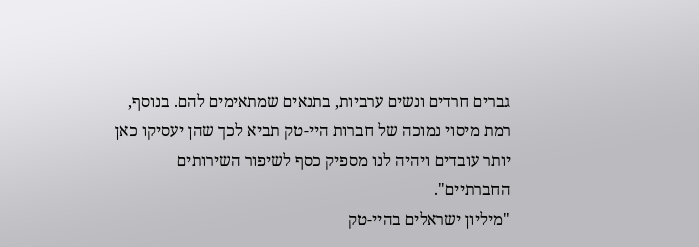גברים חרדים ונשים ערביות, בתנאים שמתאימים להם. בנוסף, רמת מיסוי נמוכה של חברות היי-טק תביא לכך שהן יעסיקו כאן יותר עובדים ויהיה לנו מספיק כסף לשיפור השירותים החברתיים".
"מיליון ישראלים בהיי-טק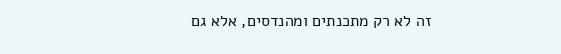זה לא רק מתכנתים ומהנדסים, אלא גם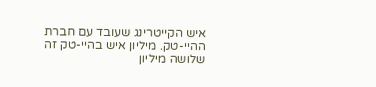איש הקייטרינג שעובד עם חברת ההיי-טק. מיליון איש בהיי-טק זה שלושה מיליון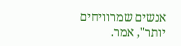אנשים שמרוויחים יותר", אמר.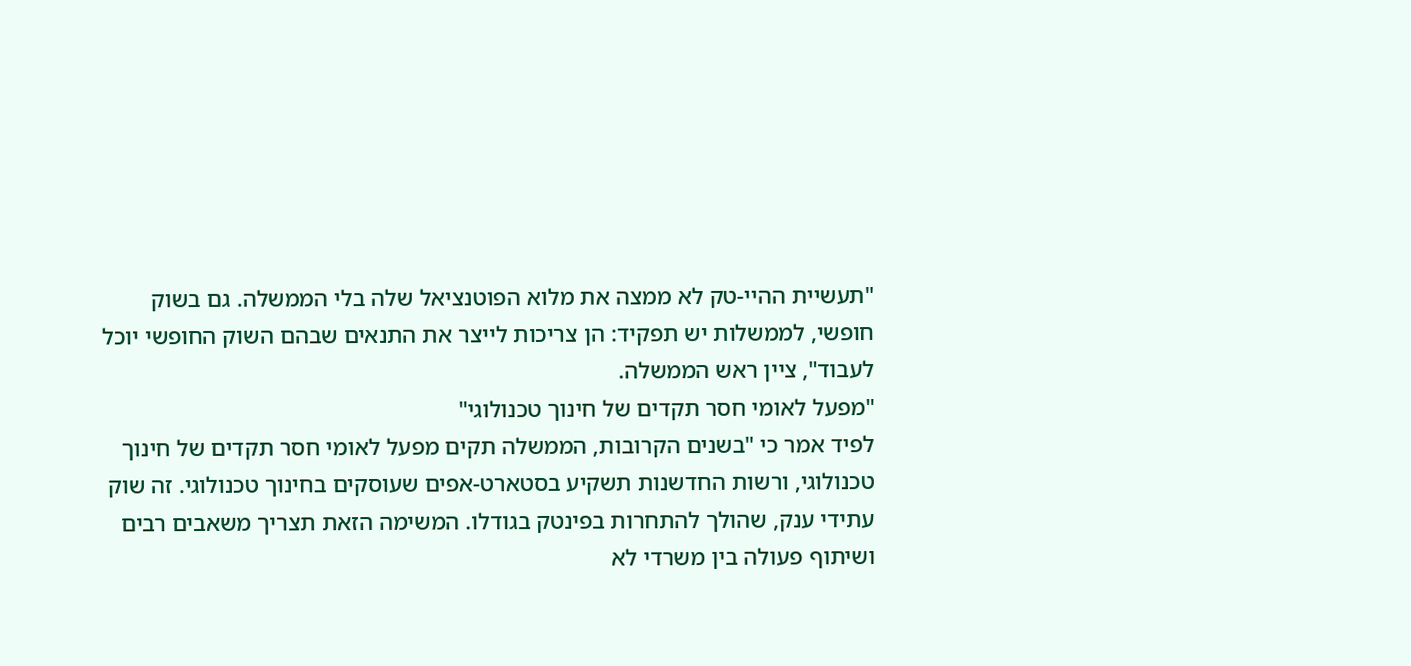"תעשיית ההיי-טק לא ממצה את מלוא הפוטנציאל שלה בלי הממשלה. גם בשוק חופשי, לממשלות יש תפקיד: הן צריכות לייצר את התנאים שבהם השוק החופשי יוכל לעבוד", ציין ראש הממשלה.
"מפעל לאומי חסר תקדים של חינוך טכנולוגי"
לפיד אמר כי "בשנים הקרובות, הממשלה תקים מפעל לאומי חסר תקדים של חינוך טכנולוגי, ורשות החדשנות תשקיע בסטארט-אפים שעוסקים בחינוך טכנולוגי. זה שוק עתידי ענק, שהולך להתחרות בפינטק בגודלו. המשימה הזאת תצריך משאבים רבים ושיתוף פעולה בין משרדי לא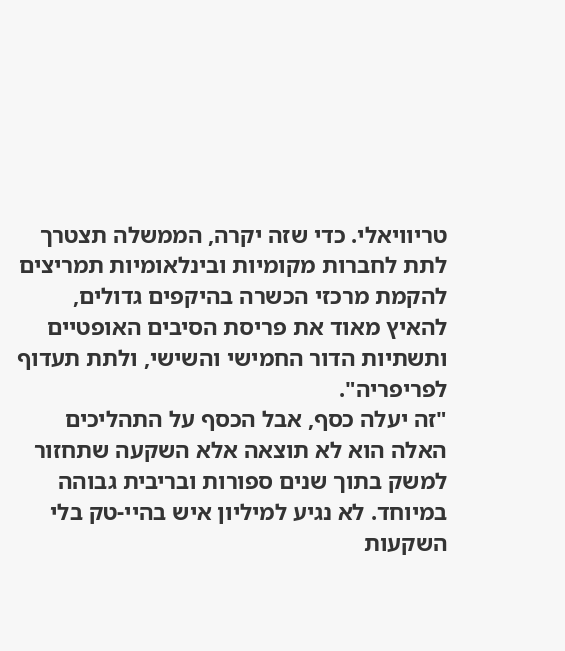טריוויאלי. כדי שזה יקרה, הממשלה תצטרך לתת לחברות מקומיות ובינלאומיות תמריצים להקמת מרכזי הכשרה בהיקפים גדולים, להאיץ מאוד את פריסת הסיבים האופטיים ותשתיות הדור החמישי והשישי, ולתת תעדוף לפריפריה".
"זה יעלה כסף, אבל הכסף על התהליכים האלה הוא לא תוצאה אלא השקעה שתחזור למשק בתוך שנים ספורות ובריבית גבוהה במיוחד. לא נגיע למיליון איש בהיי-טק בלי השקעות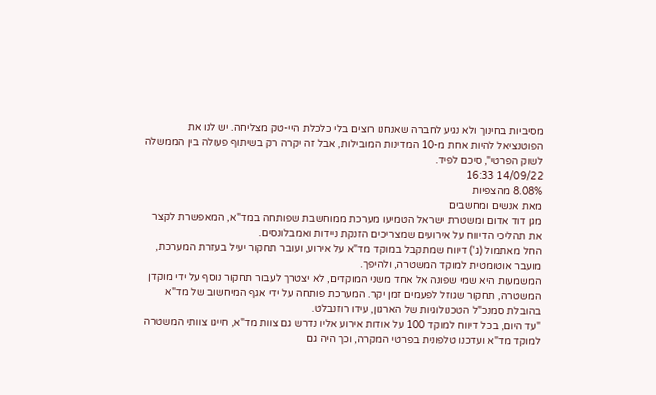מסיביות בחינוך ולא נגיע לחברה שאנחנו רוצים בלי כלכלת היי-טק מצליחה. יש לנו את הפוטנציאל להיות אחת מ-10 המדינות המובילות, אבל זה יקרה רק בשיתוף פעולה בין הממשלה לשוק הפרטי", סיכם לפיד.
14/09/22 16:33
8.08% מהצפיות
מאת אנשים ומחשבים
מגן דוד אדום ומשטרת ישראל הטמיעו מערכת ממוחשבת שפותחה במד"א, המאפשרת לקצר את תהליכי הדיווח על אירועים שמצריכים הזנקת ניידות ואמבלונסים.
החל מאתמול (ג') דיווח שמתקבל במוקד מד"א על אירוע, ועובר תחקור יעיל בעזרת המערכת, מועבר אוטומטית למוקד המשטרה, ולהיפך.
המשמעות היא שמי שפונה אל אחד משני המוקדים, לא יצטרך לעבור תחקור נוסף על ידי מוקדן המשטרה, תחקור שגוזל לפעמים זמן יקר. המערכת פותחה על ידי אגף המיחשוב של מד"א בהובלת סמנכ"ל הטכנולוגיות של הארגון, עידו רוזנבלט.
"עד היום, בכל דיווח למוקד 100 על אודות אירוע אליו נדרש גם צוות מד"א, חייגו צוותי המשטרה למוקד מד"א ועדכנו טלפונית בפרטי המקרה, וכך היה גם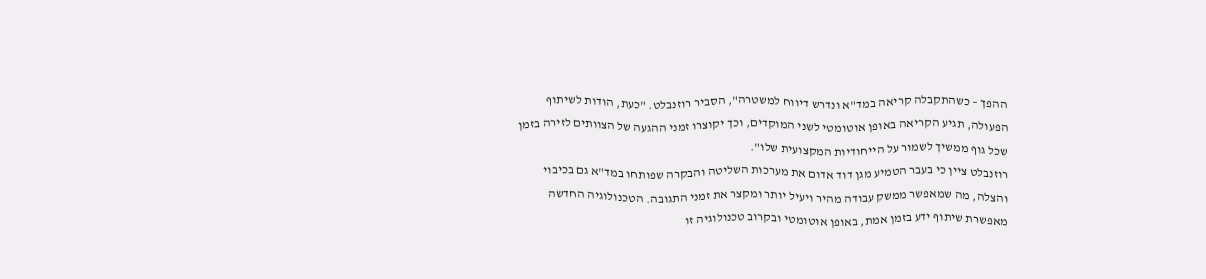ההפך – כשהתקבלה קריאה במד"א ונדרש דיווח למשטרה", הסביר רוזנבלט. "כעת, הודות לשיתוף הפעולה, תגיע הקריאה באופן אוטומטי לשני המוקדים, וכך יקוצרו זמני ההגעה של הצוותים לזירה בזמן שכל גוף ממשיך לשמור על הייחודיות המקצועית שלו".
רוזנבלט ציין כי בעבר הטמיע מגן דוד אדום את מערכות השליטה והבקרה שפותחו במד"א גם בכיבוי והצלה, מה שמאפשר ממשק עבודה מהיר ויעיל יותר ומקצר את זמני התגובה. הטכנולוגיה החדשה מאפשרת שיתוף ידע בזמן אמת, באופן אוטומטי ובקרוב טכנולוגיה זו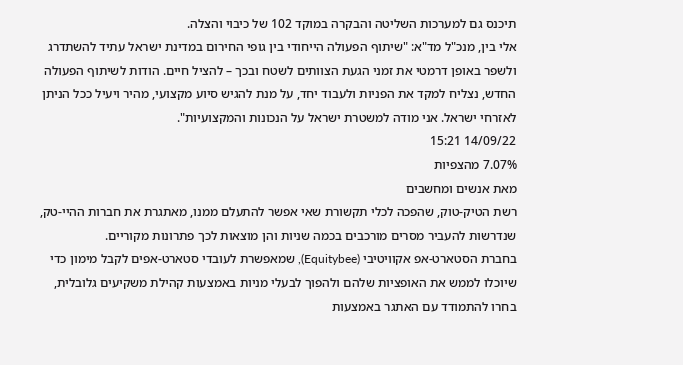תיכנס גם למערכות השליטה והבקרה במוקד 102 של כיבוי והצלה.
אלי בין, מנכ"ל מד"א: "שיתוף הפעולה הייחודי בין גופי החירום במדינת ישראל עתיד להשתדרג ולשפר באופן דרמטי את זמני הגעת הצוותים לשטח ובכך – להציל חיים. הודות לשיתוף הפעולה החדש, נצליח למקד את הפניות ולעבוד יחד, על מנת להגיש סיוע מקצועי, מהיר ויעיל ככל הניתן לאזרחי ישראל. אני מודה למשטרת ישראל על הנכונות והמקצועיות".
14/09/22 15:21
7.07% מהצפיות
מאת אנשים ומחשבים
רשת הטיק-טוק, שהפכה לכלי תקשורת שאי אפשר להתעלם ממנו, מאתגרת את חברות ההיי-טק, שנדרשות להעביר מסרים מורכבים בכמה שניות והן מוצאות לכך פתרונות מקוריים.
בחברת הסטארט-אפ אקוויטיבי (Equitybee), שמאפשרת לעובדי סטארט-אפים לקבל מימון כדי שיוכלו לממש את האופציות שלהם ולהפוך לבעלי מניות באמצעות קהילת משקיעים גלובלית, בחרו להתמודד עם האתגר באמצעות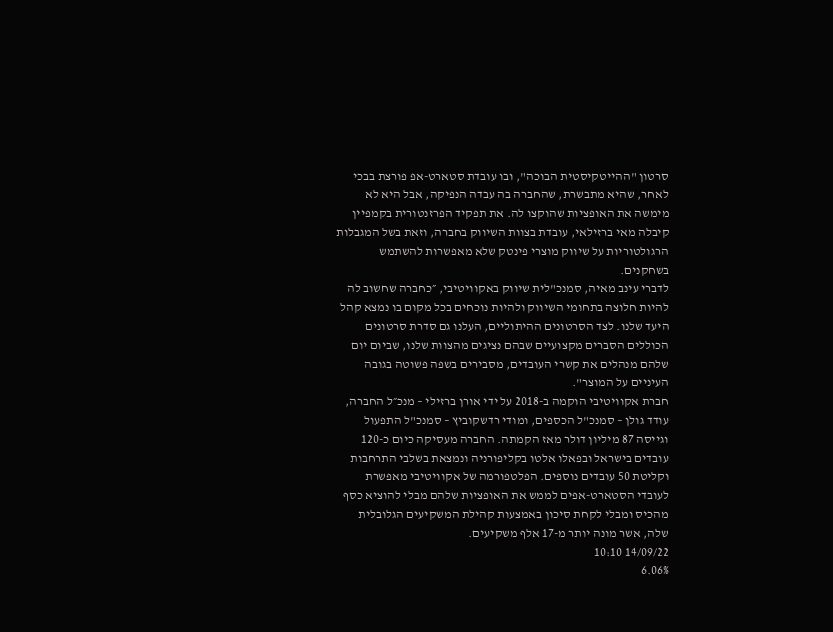סרטון "ההייטקיסטית הבוכה", ובו עובדת סטארט-אפ פורצת בבכי לאחר, שהיא מתבשרת, שהחברה בה עבדה הנפיקה, אבל היא לא מימשה את האופציות שהוקצו לה. את תפקיד הפרזנטורית בקמפיין קיבלה מאי ברזילאי, עובדת בצוות השיווק בחברה, וזאת בשל המגבלות הרגולטוריות על שיווק מוצרי פינטק שלא מאפשרות להשתמש בשחקנים.
לדברי עינב מאיה, סמנכ"לית שיווק באקוויטיבי, ״כחברה שחשוב לה להיות חלוצה בתחומי השיווק ולהיות נוכחים בכל מקום בו נמצא קהל היעד שלנו. לצד הסרטונים ההיתוליים, העלנו גם סדרת סרטונים הכוללים הסברים מקצועיים שבהם נציגים מהצוות שלנו, שביום יום שלהם מנהלים את קשרי העובדים, מסבירים בשפה פשוטה בגובה העיניים על המוצר".
חברת אקוויטיבי הוקמה ב-2018 על ידי אורן ברזילי – מנכ״ל החברה, עודד גולן – סמנכ"ל הכספים, ומודי רדשקוביץ – סמנכ"ל התפעול וגייסה 87 מיליון דולר מאז הקמתה. החברה מעסיקה כיום כ-120 עובדים בישראל ובפאלו אלטו בקליפורניה ונמצאת בשלבי התרחבות וקליטת 50 עובדים נוספים. הפלטפורמה של אקוויטיבי מאפשרת לעובדי הסטארט-אפים לממש את האופציות שלהם מבלי להוציא כסף מהכיס ומבלי לקחת סיכון באמצעות קהילת המשקיעים הגלובלית שלה, אשר מונה יותר מ-17 אלף משקיעים.
14/09/22 10:10
6.06%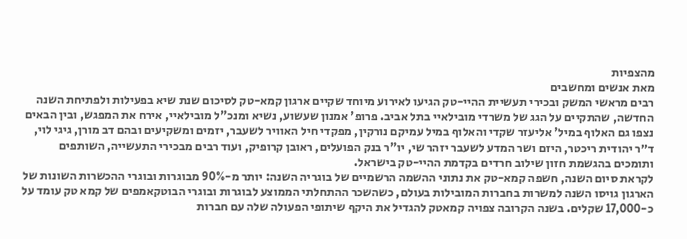מהצפיות
מאת אנשים ומחשבים
רבים מראשי המשק ובכירי תעשיית ההיי-טק הגיעו לאירוע מיוחד שקיים ארגון קמא-טק לסיכום שנת שיא בפעילות ולפתיחת השנה החדשה, שהתקיים על הגג של משרדי מובילאיי בתל אביב. פרופ' אמנון שעשוע, נשיא ומנכ"ל מובילאיי, אירח את המפגש, ובין הבאים נצפו גם האלוף במיל' אליעזר שקדי והאלוף במיל עמיקם נורקין, מפקדי חיל האוויר לשעבר, יזמים ומשקיעים ובהם דב מורן, גיגי לוי, ד״ר יהודית ריכטר, היזם ושר המדע לשעבר יזהר שי, יו"ר בנק הפועלים, ראובן קרופיק, ועוד רבים מבכירי התעשייה, השותפים ותומכים בהגשמת חזון שילוב חרדים בקדמת ההיי-טק בישראל.
לקראת סיום השנה, חשפה קמא-טק את נתוני ההשמה הרשמיים של בוגריה השנה: יותר מ-90% מבוגרות ובוגרי ההכשרות השונות של הארגון גויסו השנה למשרות בחברות המובילות בעולם, כשהשכר ההתחלתי הממוצע לבוגרות ובוגרי הבוטקאמפים של קמא טק עומד על כ-17,000 שקלים. בשנה הקרובה צפויה קמאטק להגדיל את היקף שיתופי הפעולה שלה עם חברות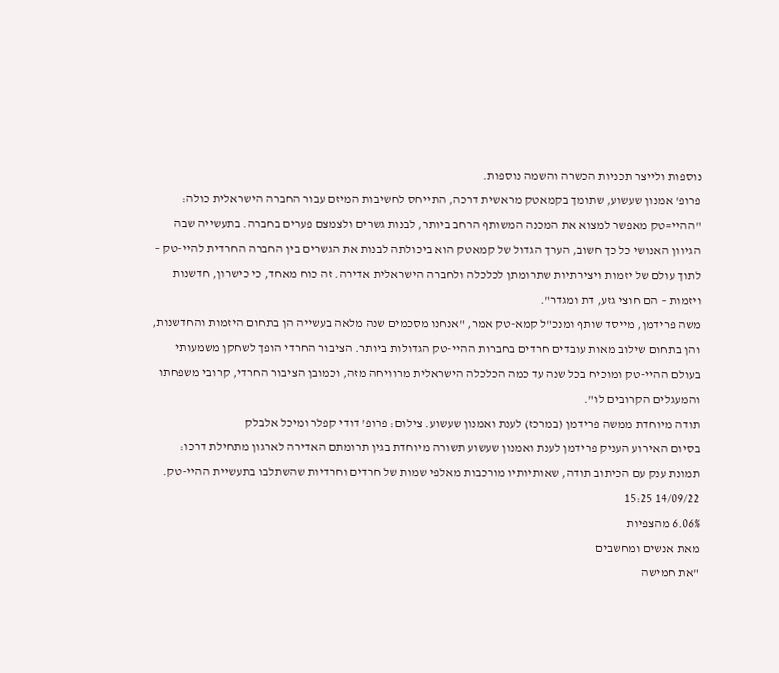נוספות ולייצר תכניות הכשרה והשמה נוספות.
פרופ' אמנון שעשוע, שתומך בקמאטק מראשית דרכה, התייחס לחשיבות המיזם עבור החברה הישראלית כולה: "ההיי=טק מאפשר למצוא את המכנה המשותף הרחב ביותר, לבנות גשרים ולצמצם פערים בחברה. בתעשייה שבה הגיוון האנושי כל כך חשוב, הערך הגדול של קמאטק הוא ביכולתה לבנות את הגשרים בין החברה החרדית להיי-טק – לתוך עולם של יזמות ויצירתיות שתרומתן לכלכלה ולחברה הישראלית אדירה. זה כוח מאחד, כי כישרון, חדשנות ויזמות – הם חוצי גזע, דת ומגדר".
משה פרידמן, מייסד שותף ומנכ"ל קמא-טק אמר, "אנחנו מסכמים שנה מלאה בעשייה הן בתחום היזמות והחדשנות, והן בתחום שילוב מאות עובדים חרדים בחברות ההיי-טק הגדולות ביותר. הציבור החרדי הופך לשחקן משמעותי בעולם ההיי-טק ומוכיח בכל שנה עד כמה הכלכלה הישראלית מרוויחה מזה, וכמובן הציבור החרדי, קרובי משפחתו והמעגלים הקרובים לו".
תודה מיוחדת ממשה פרידמן (במרכז) לענת ואמנון שעשוע. צילום: פרופ' דודי קפלר ומיכל אלבלק
בסיום האירוע העניק פרידמן לענת ואמנון שעשוע תשורה מיוחדת בגין תרומתם האדירה לארגון מתחילת דרכו: תמונת ענק עם הכיתוב תודה, שאותיותיו מורכבות מאלפי שמות של חרדים וחרדיות שהשתלבו בתעשיית ההיי-טק.
14/09/22 15:25
6.06% מהצפיות
מאת אנשים ומחשבים
"את חמישה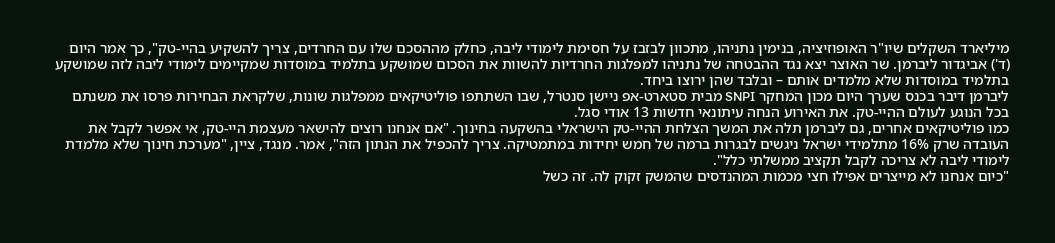מיליארד השקלים שיו"ר האופוזיציה, בנימין נתניהו, מתכוון לבזבז על חסימת לימודי ליבה, כחלק מההסכם שלו עם החרדים, צריך להשקיע בהיי-טק", כך אמר היום (ד') אביגדור ליברמן. שר האוצר יצא נגד ההבטחה של נתניהו למפלגות החרדיות להשוות את הסכום שמושקע בתלמיד במוסדות שמקיימים לימודי ליבה לזה שמושקע בתלמיד במוסדות שלא מלמדים אותם – ובלבד שהן ירוצו ביחד.
ליברמן דיבר בכנס שערך היום מכון המחקר SNPI מבית סטארט-אפ ניישן סנטרל, שבו השתתפו פוליטיקאים ממפלגות שונות, שלקראת הבחירות פרסו את משנתם בכל הנוגע לעולם ההיי-טק. את האירוע הנחה עיתונאי חדשות 13 אודי סגל.
כמו פוליטיקאים אחרים, גם ליברמן תלה את המשך הצלחת ההיי-טק הישראלי בהשקעה בחינוך. "אם אנחנו רוצים להישאר מעצמת היי-טק, אי אפשר לקבל את העובדה שרק 16% מתלמידי ישראל ניגשים לבגרות ברמה של חמש יחידות במתמטיקה. צריך להכפיל את הנתון הזה", אמר. מנגד, ציין, "מערכת חינוך שלא מלמדת לימודי ליבה לא צריכה לקבל תקציב ממשלתי כלל".
"כיום אנחנו לא מייצרים אפילו חצי מכמות המהנדסים שהמשק זקוק לה. זה כשל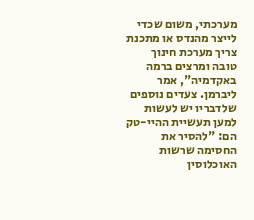מערכתי, משום שכדי לייצר מהנדס או מתכנת צריך מערכת חינוך טובה ומרצים ברמה באקדמיה", אמר ליברמן. צעדים נוספים שלדבריו יש לעשות למען תעשיית ההיי-טק הם: "להסיר את החסימה שרשות האוכלוסין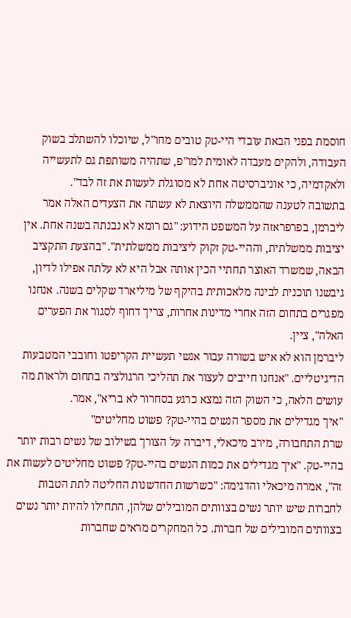חוסמת בפני הבאת עובדי היי-טק טובים מחו"ל, שיוכלו להשתלב בשוק העבודה, ולהקים מעבדה לאומית למו"פ, שתהיה משותפת גם לתעשייה ולאקדמיה, כי אוניברסיטה אחת לא מסוגלת לעשות את זה לבד".
בתשובה לטענה שהממשלה היוצאת לא עשתה את הצעדים האלה אמר ליברמן, בפרפראזה על המשפט הידוע: "גם רומא לא נבנתה בשנה אחת. אין יציבות ממשלתית, וההיי-טק זקוק ליציבות ממשלתית". "בהצעת התקציב הבאה, שמשרד האוצר תחתיי הכין אותה אבל היא לא עלתה אפילו לדיון, גיבשנו תוכנית לבינה מלאכותית בהיקף של מיליארד שקלים בשנה. אנחנו מפגרים בתחום הזה אחרי מדינות אחרות, צריך דחוף לסגור את הפערים האלה", ציין.
ליברמן הוא לא איש בשורה עבור אנשי תעשיית הקריפטו וחובבי המטבעות הדיגיטליים. "אנחנו חייבים לעצור את תהליכי הרגולציה בתחום ולראות מה עושים הלאה, כי השוק הזה נמצא כרגע בסחרור לא בריא", אמר.
"איך מגדילים את מספר הנשים בהיי-טק? פשוט מחליטים"
שרת התחבורה, מירב מיכאלי, דיברה על הצורך בשילוב של נשים רבות יותר בהיי-טק. "איך מגדילים את כמות הנשים בהיי-טק? פשוט מחליטים לעשות את זה", אמרה מיכאלי והדגימה: "כשרשות החדשנות החליטה לתת הטבות לחברות שיש יותר נשים בצוותים המובילים שלהן, התחילו להיות יותר נשים בצוותים המובילים של חברות. כל המחקרים מראים שחברות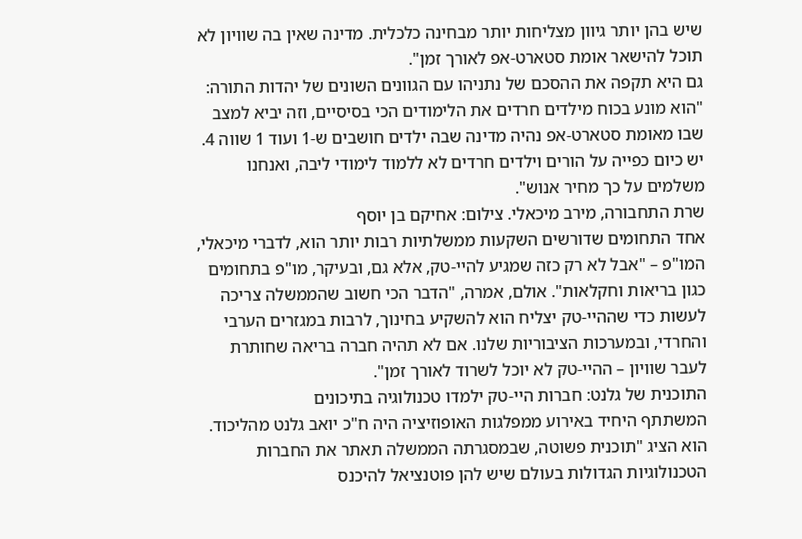שיש בהן יותר גיוון מצליחות יותר מבחינה כלכלית. מדינה שאין בה שוויון לא תוכל להישאר אומת סטארט-אפ לאורך זמן".
גם היא תקפה את ההסכם של נתניהו עם הגוונים השונים של יהדות התורה: "הוא מונע בכוח מילדים חרדים את הלימודים הכי בסיסיים, וזה יביא למצב שבו מאומת סטארט-אפ נהיה מדינה שבה ילדים חושבים ש-1 ועוד 1 שווה 4. יש כיום כפייה על הורים וילדים חרדים לא ללמוד לימודי ליבה, ואנחנו משלמים על כך מחיר אנוש".
שרת התחבורה, מירב מיכאלי. צילום: אחיקם בן יוסף
אחד התחומים שדורשים השקעות ממשלתיות רבות יותר הוא, לדברי מיכאלי, המו"פ – "אבל לא רק כזה שמגיע להיי-טק, אלא גם, ובעיקר, מו"פ בתחומים כגון בריאות וחקלאות". אולם, אמרה, "הדבר הכי חשוב שהממשלה צריכה לעשות כדי שההיי-טק יצליח הוא להשקיע בחינוך, לרבות במגזרים הערבי והחרדי, ובמערכות הציבוריות שלנו. אם לא תהיה חברה בריאה שחותרת לעבר שוויון – ההיי-טק לא יוכל לשרוד לאורך זמן".
התוכנית של גלנט: חברות היי-טק ילמדו טכנולוגיה בתיכונים
המשתתף היחיד באירוע ממפלגות האופוזיציה היה ח"כ יואב גלנט מהליכוד. הוא הציג "תוכנית פשוטה, שבמסגרתה הממשלה תאתר את החברות הטכנולוגיות הגדולות בעולם שיש להן פוטנציאל להיכנס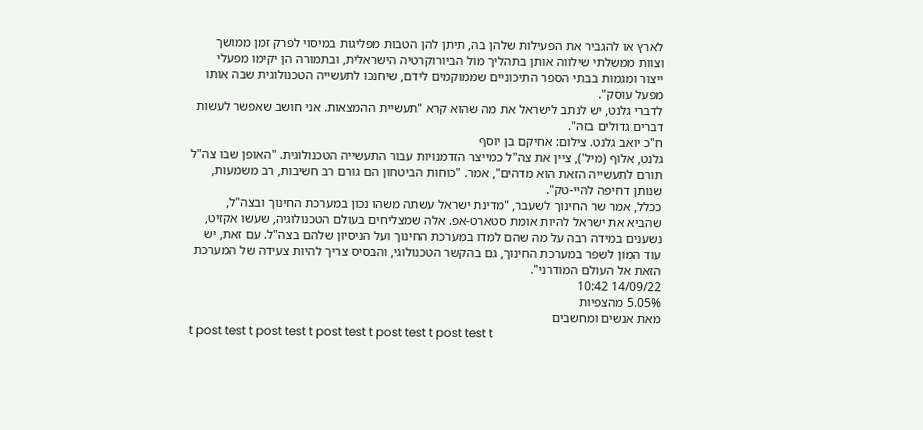לארץ או להגביר את הפעילות שלהן בה, תיתן להן הטבות מפליגות במיסוי לפרק זמן ממושך וצוות ממשלתי שילווה אותן בתהליך מול הביורוקרטיה הישראלית, ובתמורה הן יקימו מפעלי ייצור ומגמות בבתי הספר התיכוניים שממוקמים לידם, שיחנכו לתעשייה הטכנולוגית שבה אותו מפעל עוסק".
לדברי גלנט, יש לנתב לישראל את מה שהוא קרא "תעשיית ההמצאות. אני חושב שאפשר לעשות דברים גדולים בזה".
ח"כ יואב גלנט. צילום: אחיקם בן יוסף
גלנט, אלוף (מיל'), ציין את צה"ל כמייצר הזדמנויות עבור התעשייה הטכנולוגית. "האופן שבו צה"ל תורם לתעשייה הזאת הוא מדהים", אמר. "כוחות הביטחון הם גורם רב חשיבות, רב משמעות, שנותן דחיפה להיי-טק".
ככלל, אמר שר החינוך לשעבר, "מדינת ישראל עשתה משהו נכון במערכת החינוך ובצה"ל, שהביא את ישראל להיות אומת סטארט-אפ. אלה שמצליחים בעולם הטכנולוגיה, שעשו אקזיט, נשענים במידה רבה על מה שהם למדו במערכת החינוך ועל הניסיון שלהם בצה"ל. עם זאת, יש עוד המון לשפר במערכת החינוך, גם בהקשר הטכנולוגי, והבסיס צריך להיות צעידה של המערכת הזאת אל העולם המודרני".
14/09/22 10:42
5.05% מהצפיות
מאת אנשים ומחשבים
t post test t post test t post test t post test t post test t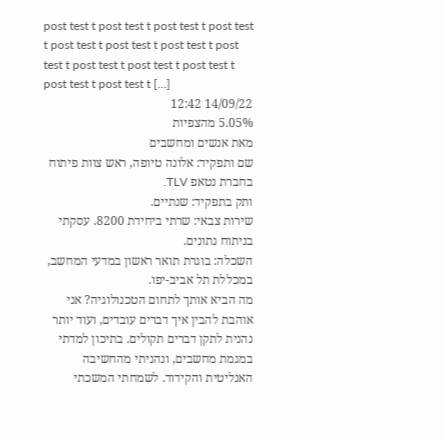post test t post test t post test t post test t post test t post test t post test t post test t post test t post test t post test t post test t post test t […]
14/09/22 12:42
5.05% מהצפיות
מאת אנשים ומחשבים
שם ותפקיד: אלונה טיופה, ראש צוות פיתוח בחברת נטאפ TLV.
ותק בתפקיד: שנתיים.
שירות צבאי: שרתי ביחידת 8200. עסקתי בניתוח נתונים.
השכלה: בוגרת תואר ראשון במדעי המחשב, במכללת תל אביב-יפו.
מה הביא אותך לתחום הטכנולוגיה? אני אוהבת להבין איך דברים עובדים, ועוד יותר נהנית לתקן דברים תקולים. בתיכון למדתי במגמת מחשבים, ונהניתי מהחשיבה האנליטית והקידוד. לשמחתי המשכתי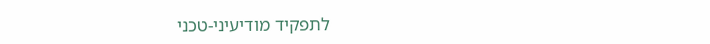לתפקיד מודיעיני-טכני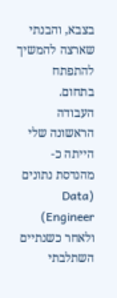בצבא, והבנתי שארצה להמשיך להתפתח בתחום.
העבודה הראשונה שלי הייתה כ-מהנדסת נתונים (Data Engineer) ולאחר כשנתיים השתלבתי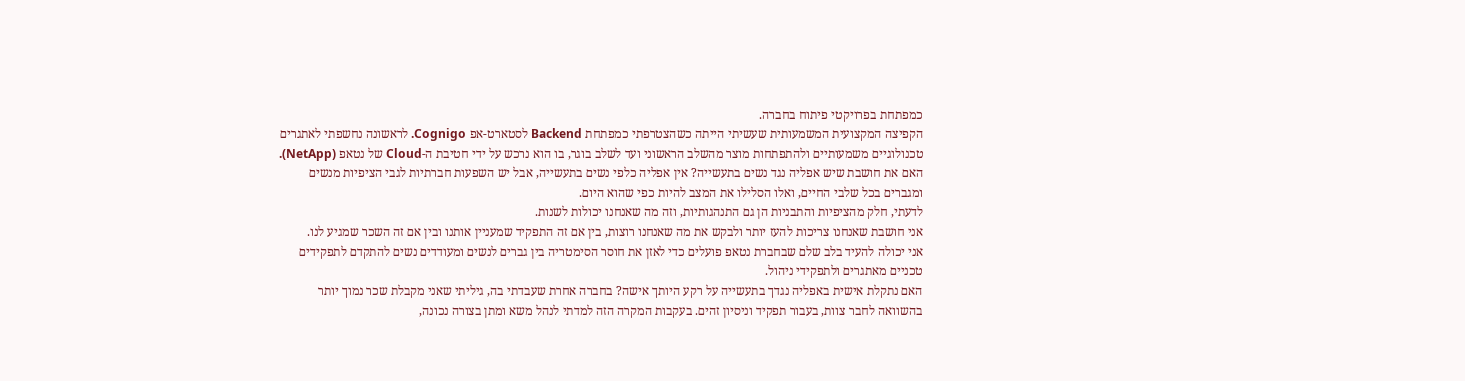כמפתחת בפרויקטי פיתוח בחברה.
הקפיצה המקצועית המשמעותית שעשיתי הייתה כשהצטרפתי כמפתחת Backend לסטארט-אפ Cognigo. לראשונה נחשפתי לאתגרים טכנולוגיים משמעותיים ולהתפתחות מוצר מהשלב הראשוני ועד לשלב בוגר, בו הוא נרכש על ידי חטיבת ה-Cloud של נטאפ (NetApp).
האם את חושבת שיש אפליה נגד נשים בתעשייה? אין אפליה כלפי נשים בתעשייה, אבל יש השפעות חברתיות לגבי הציפיות מנשים ומגברים בכל שלבי החיים, ואלו הסלילו את המצב להיות כפי שהוא היום.
לדעתי, חלק מהציפיות והתבניות הן גם התנהגותיות, וזה מה שאנחנו יכולות לשנות.
אני חושבת שאנחנו צריכות להעז יותר ולבקש את מה שאנחנו רוצות, בין אם זה התפקיד שמעניין אותנו ובין אם זה השכר שמגיע לנו.
אני יכולה להעיד בלב שלם שבחברת נטאפ פועלים כדי לאזן את חוסר הסימטריה בין גברים לנשים ומעודדים נשים להתקדם לתפקידים טכניים מאתגרים ולתפקידי ניהול.
האם נתקלת אישית באפליה נגדך בתעשייה על רקע היותך אישה? בחברה אחרת שעבדתי בה, גיליתי שאני מקבלת שכר נמוך יותר בהשוואה לחבר צוות, בעבור תפקיד וניסיון זהים. בעקבות המקרה הזה למדתי לנהל משא ומתן בצורה נכונה,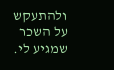ולהתעקש על השכר שמגיע לי.